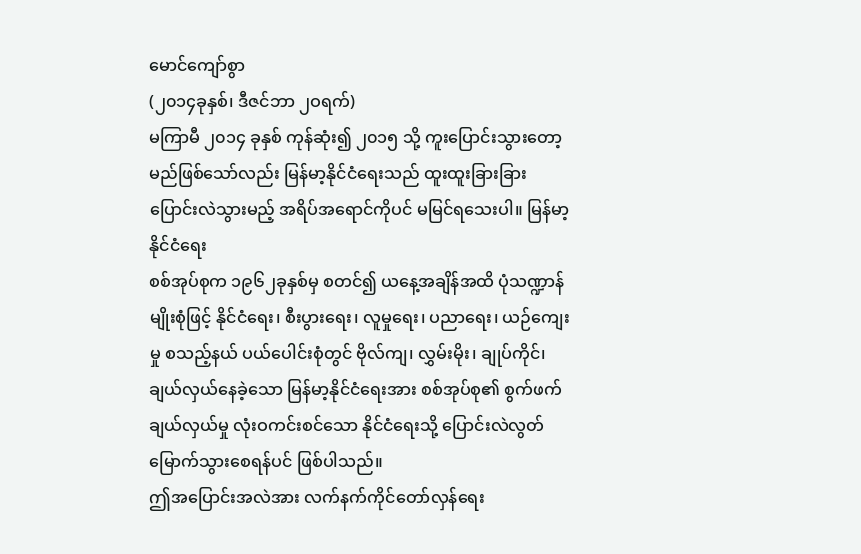မောင်ကျော်စွာ
(၂၀၁၄ခုနှစ်၊ ဒီဇင်ဘာ ၂ဝရက်)
မကြာမီ ၂၀၁၄ ခုနှစ် ကုန်ဆုံး၍ ၂၀၁၅ သို့ ကူးပြောင်းသွားတော့မည်ဖြစ်သော်လည်း မြန်မာ့နိုင်ငံရေးသည် ထူးထူးခြားခြား ပြောင်းလဲသွားမည့် အရိပ်အရောင်ကိုပင် မမြင်ရသေးပါ။ မြန်မာ့နိုင်ငံရေး
စစ်အုပ်စုက ၁၉၆၂ခုနှစ်မှ စတင်၍ ယနေ့အချိန်အထိ ပုံသဏ္ဍာန်မျိုးစုံဖြင့် နိုင်ငံရေး၊ စီးပွားရေး၊ လူမှုရေး၊ ပညာရေး၊ ယဉ်ကျေးမှု စသည့်နယ် ပယ်ပေါင်းစုံတွင် ဗိုလ်ကျ၊ လွှမ်းမိုး၊ ချုပ်ကိုင်၊ ချယ်လှယ်နေခဲ့သော မြန်မာ့နိုင်ငံရေးအား စစ်အုပ်စု၏ စွက်ဖက်ချယ်လှယ်မှု လုံးဝကင်းစင်သော နိုင်ငံရေးသို့ ပြောင်းလဲလွတ်မြောက်သွားစေရန်ပင် ဖြစ်ပါသည်။
ဤအပြောင်းအလဲအား လက်နက်ကိုင်တော်လှန်ရေး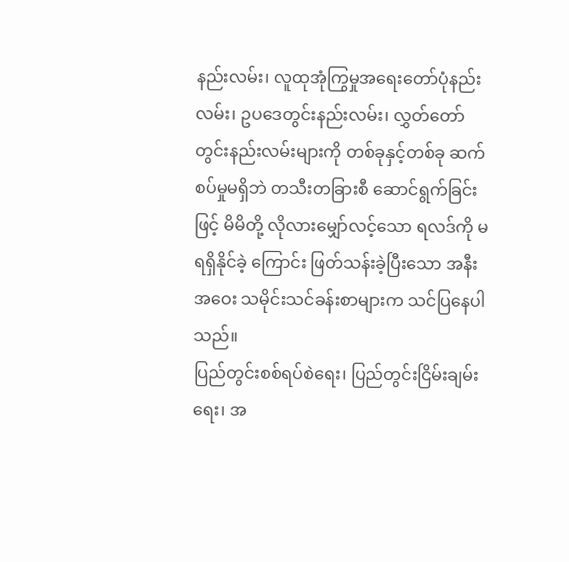နည်းလမ်း၊ လူထုအုံကြွမှုအရေးတော်ပုံနည်းလမ်း၊ ဥပဒေတွင်းနည်းလမ်း၊ လွှတ်တော် တွင်းနည်းလမ်းများကို တစ်ခုနှင့်တစ်ခု ဆက်စပ်မှုမရှိဘဲ တသီးတခြားစီ ဆောင်ရွက်ခြင်းဖြင့် မိမိတို့ လိုလားမျှော်လင့်သော ရလဒ်ကို မရရှိနိုင်ခဲ့ ကြောင်း ဖြတ်သန်းခဲ့ပြီးသော အနီးအဝေး သမိုင်းသင်ခန်းစာများက သင်ပြနေပါသည်။
ပြည်တွင်းစစ်ရပ်စဲရေး၊ ပြည်တွင်းငြိမ်းချမ်းရေး၊ အ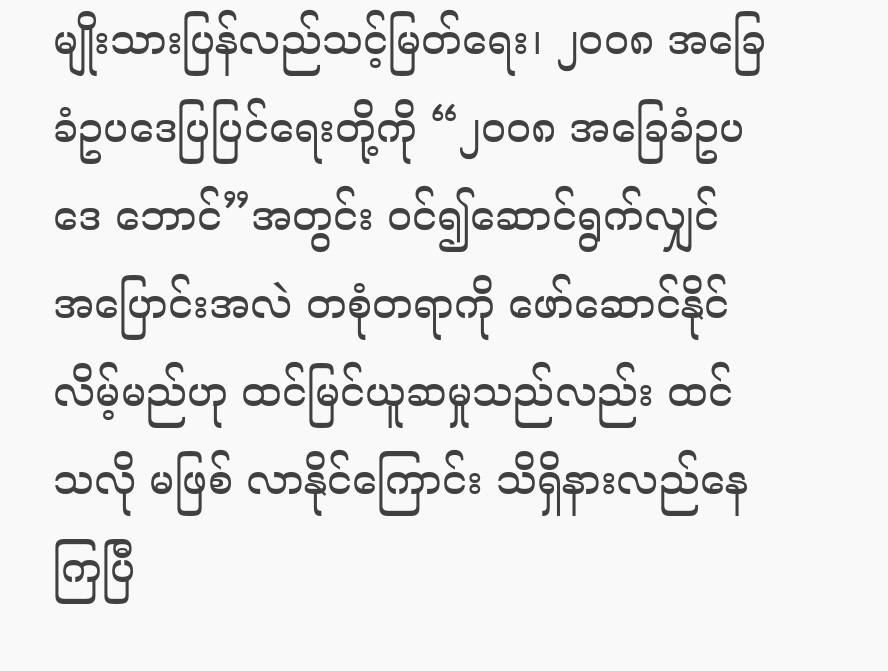မျိုးသားပြန်လည်သင့်မြတ်ရေး၊ ၂၀၀၈ အခြေခံဥပဒေပြပြင်ရေးတို့ကို “၂၀၀၈ အခြေခံဥပဒေ ဘောင်”အတွင်း ဝင်၍ဆောင်ရွက်လျှင် အပြောင်းအလဲ တစုံတရာကို ဖော်ဆောင်နိုင်လိမ့်မည်ဟု ထင်မြင်ယူဆမှုသည်လည်း ထင်သလို မဖြစ် လာနိုင်ကြောင်း သိရှိနားလည်နေကြပြီ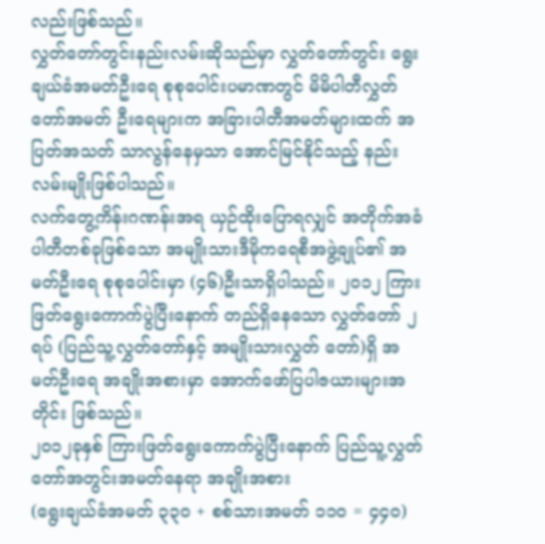လည်းဖြစ်သည်။
လွှတ်တော်တွင်းနည်းလမ်းဆိုသည်မှာ လွှတ်တော်တွင်း ရွေးချယ်ခံအမတ်ဦးရေ စုစုပေါင်းပမာဏတွင် မိမိပါတီလွှတ်တော်အမတ် ဦးရေများက အခြားပါတီအမတ်များထက် အပြတ်အသတ် သာလွန်နေမှသာ အောင်မြင်နိုင်သည့် နည်းလမ်းမျိုးဖြစ်ပါသည်။
လက်တွေ့ကိန်းဂဏန်းအရ ယှဉ်ထိုးပြောရလျှင် အတိုက်အခံပါတီတစ်ခုဖြစ်သော အမျိုးသားဒီမိုကရေစီအဖွဲ့ချုပ်၏ အမတ်ဦးရေ စုစုပေါင်းမှာ (၄၆)ဦးသာရှိပါသည်။ ၂၀၁၂ ကြားဖြတ်ရွေးကောက်ပွဲပြီးနောက် တည်ရှိနေသော လွှတ်တော် ၂ရပ် (ပြည်သူ့လွှတ်တော်နှင့် အမျိုးသားလွှတ် တော်)ရှိ အမတ်ဦးရေ အချိုးအစားမှာ အောက်ဖော်ပြပါဇယားများအတိုင်း ဖြစ်သည်။
၂၀၁၂ခုနှစ် ကြားဖြတ်ရွေးကောက်ပွဲပြီးနောက် ပြည်သူ့လွှတ်တော်အတွင်းအမတ်နေရာ အချိုးအစား
(ရွေးချယ်ခံအမတ် ၃၃ဝ + စစ်သားအမတ် ၁၁ဝ = ၄၄၀)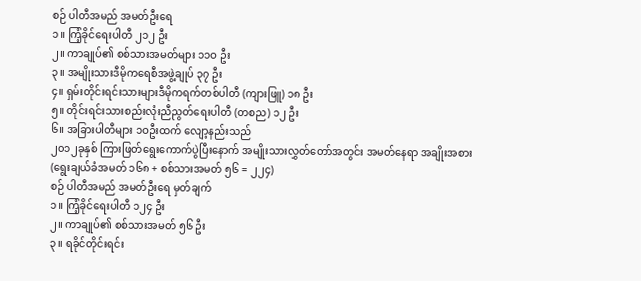စဉ် ပါတီအမည် အမတ်ဦးရေ
၁။ ကြံ့ခိုင်ရေးပါတီ ၂၁၂ ဦး
၂။ ကာချုပ်၏ စစ်သားအမတ်များ ၁၁ဝ ဦး
၃။ အမျိုးသားဒီမိုကရေစီအဖွဲ့ချုပ် ၃၇ ဦး
၄။ ရှမ်းတိုင်းရင်းသားများဒီမိုကရက်တစ်ပါတီ (ကျားဖြူ) ၁၈ ဦး
၅။ တိုင်းရင်းသားစည်းလုံးညီညွတ်ရေးပါတီ (တစည) ၁၂ ဦး
၆။ အခြားပါတီများ ၁ဝဦးထက် လျော့နည်းသည်
၂၀၁၂ခုနှစ် ကြားဖြတ်ရွေးကောက်ပွဲပြီးနောက် အမျိုးသားလွှတ်တော်အတွင်း အမတ်နေရာ အချိုးအစား
(ရွေးချယ်ခံအမတ် ၁၆၈ + စစ်သားအမတ် ၅၆ = ၂၂၄)
စဉ် ပါတီအမည် အမတ်ဦးရေ မှတ်ချက်
၁။ ကြံ့ခိုင်ရေးပါတီ ၁၂၄ ဦး
၂။ ကာချုပ်၏ စစ်သားအမတ် ၅၆ ဦး
၃။ ရခိုင်တိုင်းရင်း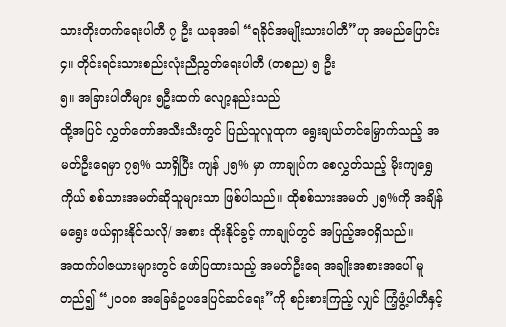သားတိုးတက်ရေးပါတီ ၇ ဦး ယခုအခါ “ရခိုင်အမျိုးသားပါတီ”ဟု အမည်ပြောင်း
၄။ တိုင်းရင်းသားစည်းလုံးညီညွတ်ရေးပါတီ (တစည) ၅ ဦး
၅။ အခြားပါတီများ ၅ဦးထက် လျော့နည်းသည်
ထို့အပြင် လွှတ်တော်အသီးသီးတွင် ပြည်သူလူထုက ရွေးချယ်တင်မြှောက်သည့် အမတ်ဦးရေမှာ ၇၅% သာရှိပြီး ကျန် ၂၅% မှာ ကာချုပ်က စေလွှတ်သည့် မိုးကျရွှေကိုယ် စစ်သားအမတ်ဆိုသူများသာ ဖြစ်ပါသည်။ ထိုစစ်သားအမတ် ၂၅%ကို အချိန်မရွေး ဖယ်ရှားနိုင်သလို/ အစား ထိုးနိုင်ခွင့် ကာချုပ်တွင် အပြည့်အဝရှိသည်။
အထက်ပါဇယားများတွင် ဖော်ပြထားသည့် အမတ်ဦးရေ အချိုးအစားအပေါ် မူတည်၍ “၂၀၀၈ အခြေခံဥပဒေပြင်ဆင်ရေး”ကို စဉ်းစားကြည့် လျှင် ကြံ့ဖွံ့ပါတီနှင့်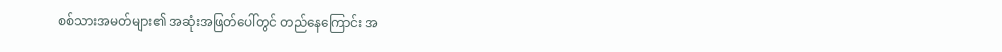စစ်သားအမတ်များ၏ အဆုံးအဖြတ်ပေါ်တွင် တည်နေကြောင်း အ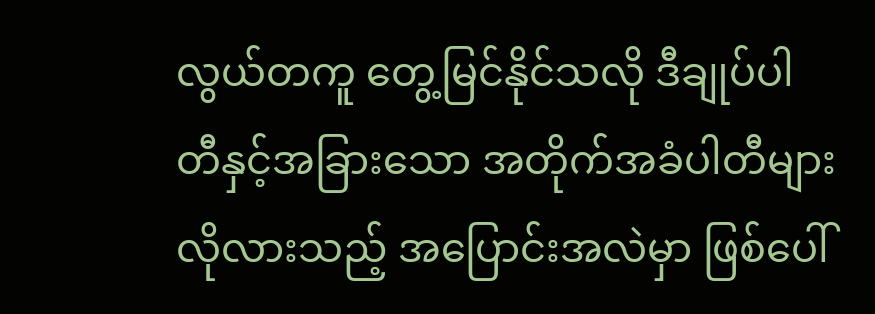လွယ်တကူ တွေ့မြင်နိုင်သလို ဒီချုပ်ပါတီနှင့်အခြားသော အတိုက်အခံပါတီများ လိုလားသည့် အပြောင်းအလဲမှာ ဖြစ်ပေါ်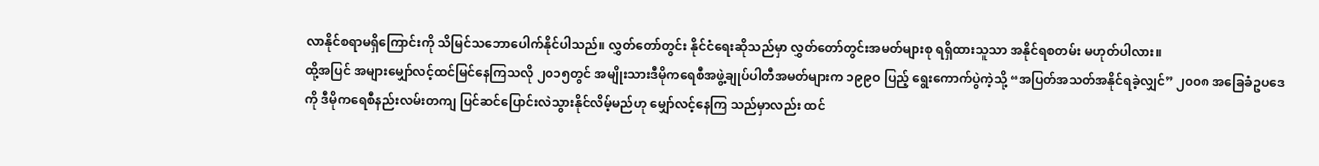လာနိုင်စရာမရှိကြောင်းကို သိမြင်သဘောပေါက်နိုင်ပါသည်။ လွှတ်တော်တွင်း နိုင်ငံရေးဆိုသည်မှာ လွှတ်တော်တွင်းအမတ်များစု ရရှိထားသူသာ အနိုင်ရစတမ်း မဟုတ်ပါလား။
ထို့အပြင် အများမျှော်လင့်ထင်မြင်နေကြသလို ၂၀၁၅တွင် အမျိုးသားဒီမိုကရေစီအဖွဲ့ချုပ်ပါတီအမတ်များက ၁၉၉ဝ ပြည့် ရွေးကောက်ပွဲကဲ့သို့ “အပြတ်အသတ်အနိုင်ရခဲ့လျှင်” ၂၀၀၈ အခြေခံဥပဒေကို ဒီမိုကရေစီနည်းလမ်းတကျ ပြင်ဆင်ပြောင်းလဲသွားနိုင်လိမ့်မည်ဟု မျှော်လင့်နေကြ သည်မှာလည်း ထင်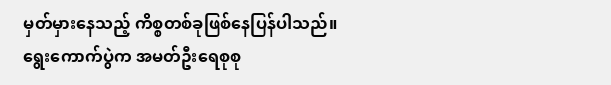မှတ်မှားနေသည့် ကိစ္စတစ်ခုဖြစ်နေပြန်ပါသည်။
ရွေးကောက်ပွဲက အမတ်ဦးရေစုစု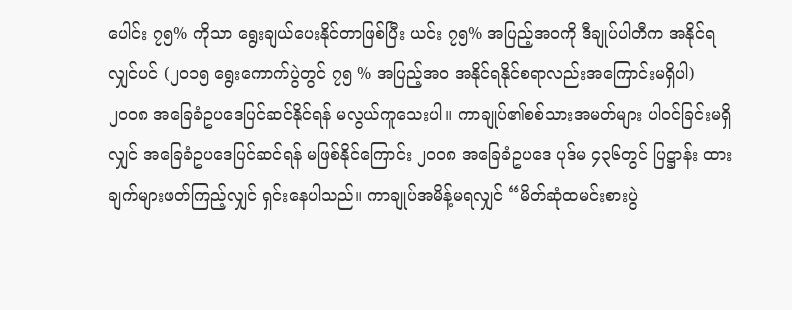ပေါင်း ၇၅% ကိုသာ ရွေးချယ်ပေးနိုင်တာဖြစ်ပြီး ယင်း ၇၅% အပြည့်အဝကို ဒီချုပ်ပါတီက အနိုင်ရလျှင်ပင် (၂၀၁၅ ရွေးကောက်ပွဲတွင် ၇၅ % အပြည့်အဝ အနိုင်ရနိုင်စရာလည်းအကြောင်းမရှိပါ) ၂၀၀၈ အခြေခံဥပဒေပြင်ဆင်နိုင်ရန် မလွယ်ကူသေးပါ။ ကာချုပ်၏စစ်သားအမတ်များ ပါဝင်ခြင်းမရှိလျှင် အခြေခံဥပဒေပြင်ဆင်ရန် မဖြစ်နိုင်ကြောင်း ၂၀၀၈ အခြေခံဥပဒေ ပုဒ်မ ၄၃၆တွင် ပြဋ္ဌာန်း ထားချက်များဖတ်ကြည့်လျှင် ရှင်းနေပါသည်။ ကာချုပ်အမိန့်မရလျှင် “မိတ်ဆုံထမင်းစားပွဲ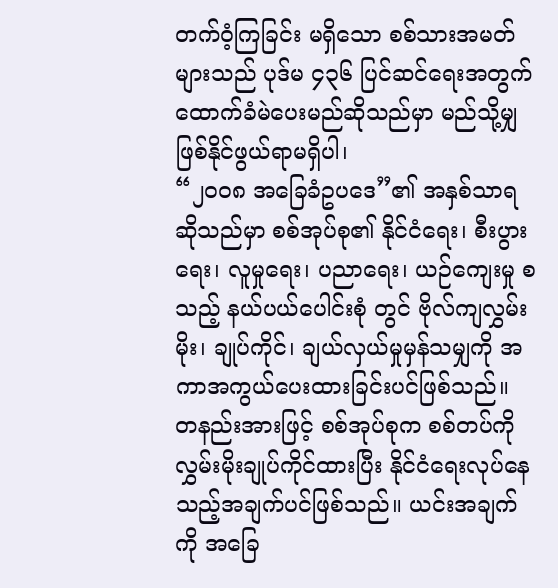တက်ဝံ့ကြခြင်း မရှိသော စစ်သားအမတ်များသည် ပုဒ်မ ၄၃၆ ပြင်ဆင်ရေးအတွက် ထောက်ခံမဲပေးမည်ဆိုသည်မှာ မည်သို့မျှ ဖြစ်နိုင်ဖွယ်ရာမရှိပါ၊
“၂၀၀၈ အခြေခံဥပဒေ”၏ အနှစ်သာရဆိုသည်မှာ စစ်အုပ်စု၏ နိုင်ငံရေး၊ စီးပွားရေး၊ လူမှုရေး၊ ပညာရေး၊ ယဉ်ကျေးမှု စသည့် နယ်ပယ်ပေါင်းစုံ တွင် ဗိုလ်ကျလွှမ်းမိုး၊ ချုပ်ကိုင်၊ ချယ်လှယ်မှုမှန်သမျှကို အကာအကွယ်ပေးထားခြင်းပင်ဖြစ်သည်။ တနည်းအားဖြင့် စစ်အုပ်စုက စစ်တပ်ကို လွှမ်းမိုးချုပ်ကိုင်ထားပြီး နိုင်ငံရေးလုပ်နေသည့်အချက်ပင်ဖြစ်သည်။ ယင်းအချက်ကို အခြေ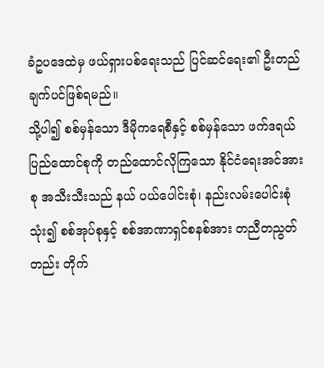ခံဥပဒေထဲမှ ဖယ်ရှားပစ်ရေးသည် ပြင်ဆင်ရေး၏ ဦးတည်ချက်ပင်ဖြစ်ရမည်။
သို့ပါ၍ စစ်မှန်သော ဒီမိုကရေစီနှင့် စစ်မှန်သော ဖက်ဒရယ်ပြည်ထောင်စုကို တည်ထောင်လိုကြသော နိုင်ငံရေးအင်အားစု အသီးသီးသည် နယ် ပယ်ပေါင်းစုံ၊ နည်းလမ်းပေါင်းစုံသုံး၍ စစ်အုပ်စုနှင့် စစ်အာဏာရှင်စနစ်အား တညီတညွတ်တည်း တိုက်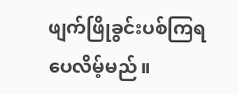ဖျက်ဖြိုခွင်းပစ်ကြရပေလိမ့်မည်။